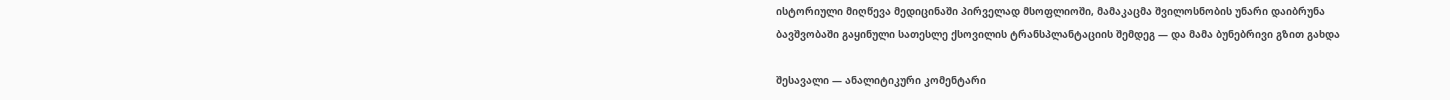ისტორიული მიღწევა მედიცინაში პირველად მსოფლიოში, მამაკაცმა შვილოსნობის უნარი დაიბრუნა ბავშვობაში გაყინული სათესლე ქსოვილის ტრანსპლანტაციის შემდეგ — და მამა ბუნებრივი გზით გახდა

შესავალი — ანალიტიკური კომენტარი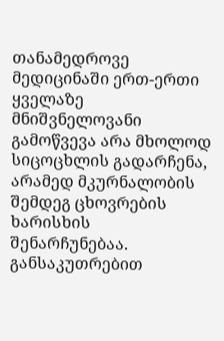თანამედროვე მედიცინაში ერთ-ერთი ყველაზე მნიშვნელოვანი გამოწვევა არა მხოლოდ სიცოცხლის გადარჩენა, არამედ მკურნალობის შემდეგ ცხოვრების ხარისხის შენარჩუნებაა. განსაკუთრებით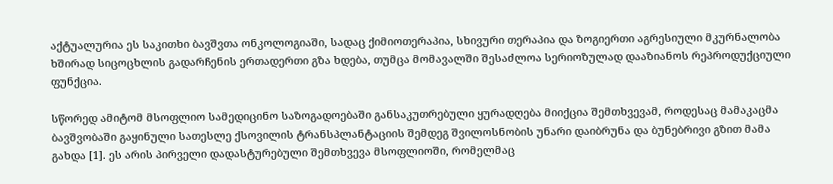აქტუალურია ეს საკითხი ბავშვთა ონკოლოგიაში, სადაც ქიმიოთერაპია, სხივური თერაპია და ზოგიერთი აგრესიული მკურნალობა ხშირად სიცოცხლის გადარჩენის ერთადერთი გზა ხდება, თუმცა მომავალში შესაძლოა სერიოზულად დააზიანოს რეპროდუქციული ფუნქცია.

სწორედ ამიტომ მსოფლიო სამედიცინო საზოგადოებაში განსაკუთრებული ყურადღება მიიქცია შემთხვევამ, როდესაც მამაკაცმა ბავშვობაში გაყინული სათესლე ქსოვილის ტრანსპლანტაციის შემდეგ შვილოსნობის უნარი დაიბრუნა და ბუნებრივი გზით მამა გახდა [1]. ეს არის პირველი დადასტურებული შემთხვევა მსოფლიოში, რომელმაც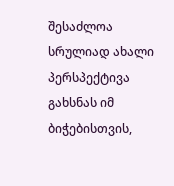შესაძლოა სრულიად ახალი პერსპექტივა გახსნას იმ ბიჭებისთვის,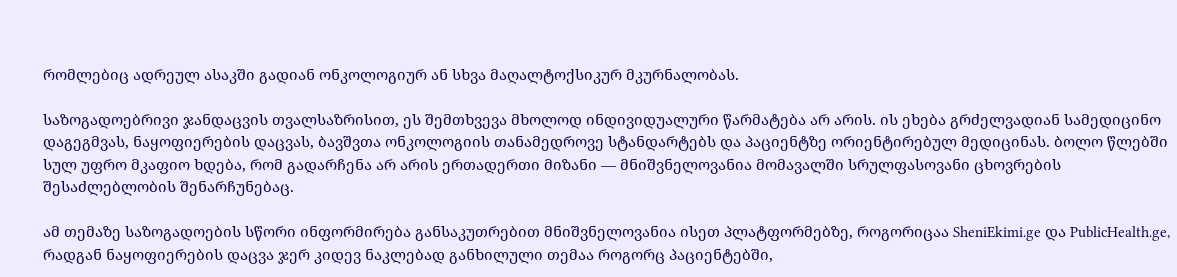რომლებიც ადრეულ ასაკში გადიან ონკოლოგიურ ან სხვა მაღალტოქსიკურ მკურნალობას.

საზოგადოებრივი ჯანდაცვის თვალსაზრისით, ეს შემთხვევა მხოლოდ ინდივიდუალური წარმატება არ არის. ის ეხება გრძელვადიან სამედიცინო დაგეგმვას, ნაყოფიერების დაცვას, ბავშვთა ონკოლოგიის თანამედროვე სტანდარტებს და პაციენტზე ორიენტირებულ მედიცინას. ბოლო წლებში სულ უფრო მკაფიო ხდება, რომ გადარჩენა არ არის ერთადერთი მიზანი — მნიშვნელოვანია მომავალში სრულფასოვანი ცხოვრების შესაძლებლობის შენარჩუნებაც.

ამ თემაზე საზოგადოების სწორი ინფორმირება განსაკუთრებით მნიშვნელოვანია ისეთ პლატფორმებზე, როგორიცაა SheniEkimi.ge და PublicHealth.ge, რადგან ნაყოფიერების დაცვა ჯერ კიდევ ნაკლებად განხილული თემაა როგორც პაციენტებში,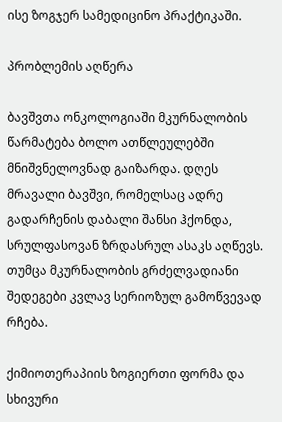ისე ზოგჯერ სამედიცინო პრაქტიკაში.

პრობლემის აღწერა

ბავშვთა ონკოლოგიაში მკურნალობის წარმატება ბოლო ათწლეულებში მნიშვნელოვნად გაიზარდა. დღეს მრავალი ბავშვი, რომელსაც ადრე გადარჩენის დაბალი შანსი ჰქონდა, სრულფასოვან ზრდასრულ ასაკს აღწევს. თუმცა მკურნალობის გრძელვადიანი შედეგები კვლავ სერიოზულ გამოწვევად რჩება.

ქიმიოთერაპიის ზოგიერთი ფორმა და სხივური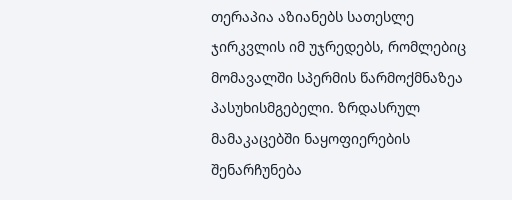თერაპია აზიანებს სათესლე ჯირკვლის იმ უჯრედებს, რომლებიც მომავალში სპერმის წარმოქმნაზეა პასუხისმგებელი. ზრდასრულ მამაკაცებში ნაყოფიერების შენარჩუნება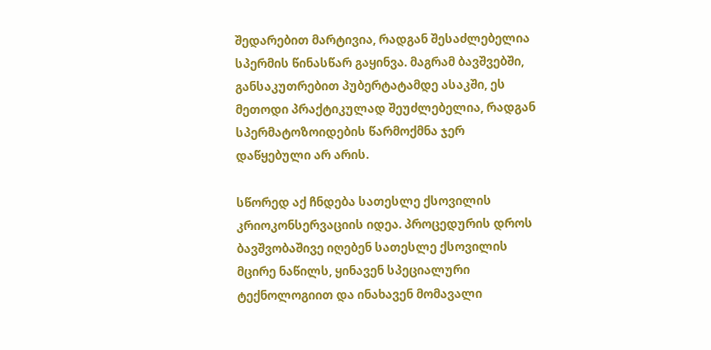შედარებით მარტივია, რადგან შესაძლებელია სპერმის წინასწარ გაყინვა. მაგრამ ბავშვებში, განსაკუთრებით პუბერტატამდე ასაკში, ეს მეთოდი პრაქტიკულად შეუძლებელია, რადგან სპერმატოზოიდების წარმოქმნა ჯერ დაწყებული არ არის.

სწორედ აქ ჩნდება სათესლე ქსოვილის კრიოკონსერვაციის იდეა. პროცედურის დროს ბავშვობაშივე იღებენ სათესლე ქსოვილის მცირე ნაწილს, ყინავენ სპეციალური ტექნოლოგიით და ინახავენ მომავალი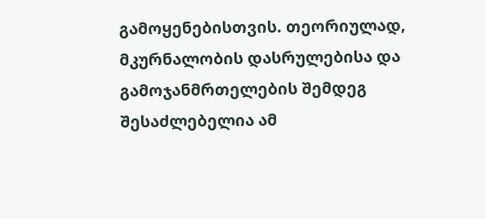გამოყენებისთვის. თეორიულად, მკურნალობის დასრულებისა და გამოჯანმრთელების შემდეგ შესაძლებელია ამ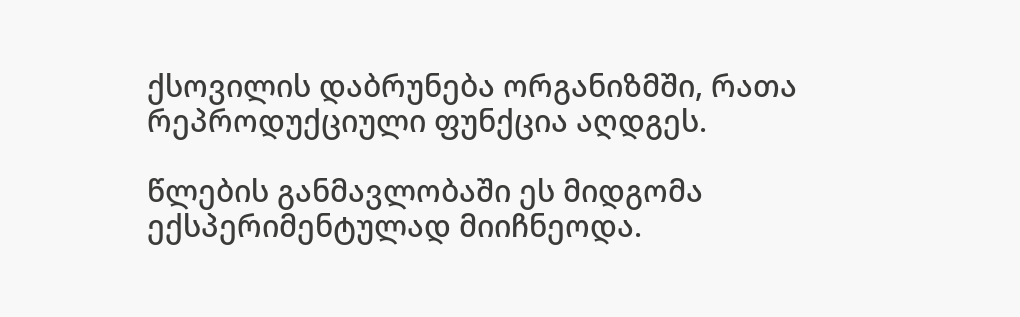ქსოვილის დაბრუნება ორგანიზმში, რათა რეპროდუქციული ფუნქცია აღდგეს.

წლების განმავლობაში ეს მიდგომა ექსპერიმენტულად მიიჩნეოდა.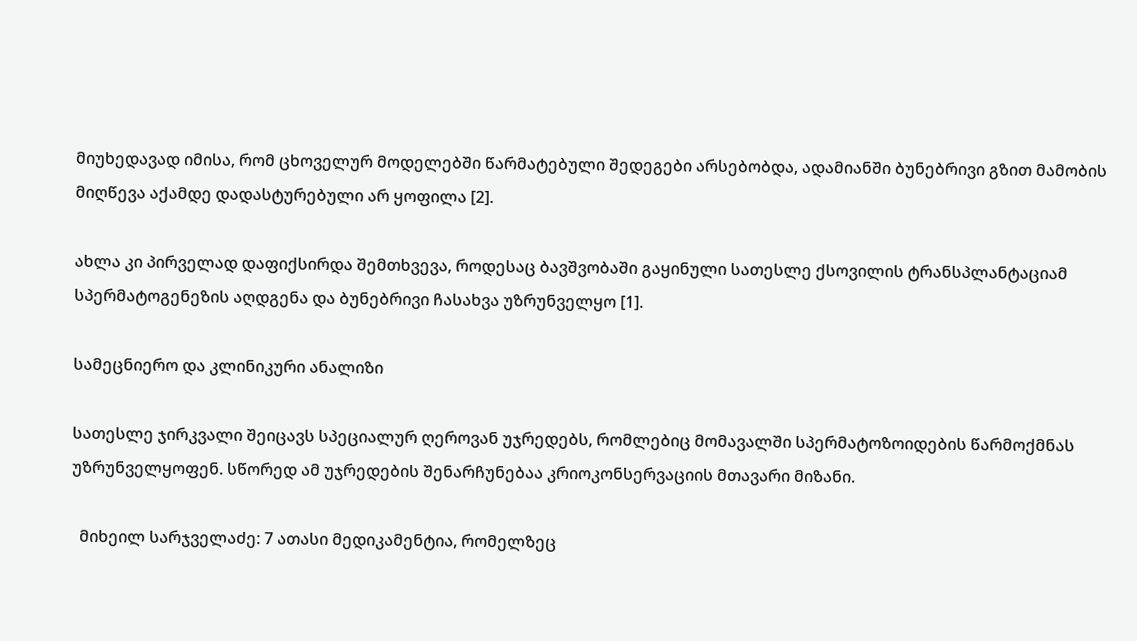მიუხედავად იმისა, რომ ცხოველურ მოდელებში წარმატებული შედეგები არსებობდა, ადამიანში ბუნებრივი გზით მამობის მიღწევა აქამდე დადასტურებული არ ყოფილა [2].

ახლა კი პირველად დაფიქსირდა შემთხვევა, როდესაც ბავშვობაში გაყინული სათესლე ქსოვილის ტრანსპლანტაციამ სპერმატოგენეზის აღდგენა და ბუნებრივი ჩასახვა უზრუნველყო [1].

სამეცნიერო და კლინიკური ანალიზი

სათესლე ჯირკვალი შეიცავს სპეციალურ ღეროვან უჯრედებს, რომლებიც მომავალში სპერმატოზოიდების წარმოქმნას უზრუნველყოფენ. სწორედ ამ უჯრედების შენარჩუნებაა კრიოკონსერვაციის მთავარი მიზანი.

  მიხეილ სარჯველაძე: 7 ათასი მედიკამენტია, რომელზეც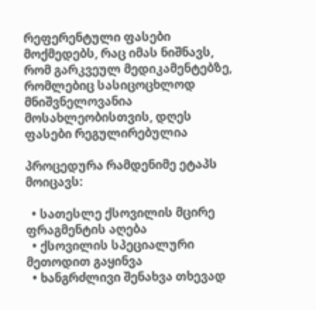რეფერენტული ფასები მოქმედებს, რაც იმას ნიშნავს, რომ გარკვეულ მედიკამენტებზე, რომლებიც სასიცოცხლოდ მნიშვნელოვანია მოსახლეობისთვის, დღეს ფასები რეგულირებულია

პროცედურა რამდენიმე ეტაპს მოიცავს:

  • სათესლე ქსოვილის მცირე ფრაგმენტის აღება
  • ქსოვილის სპეციალური მეთოდით გაყინვა
  • ხანგრძლივი შენახვა თხევად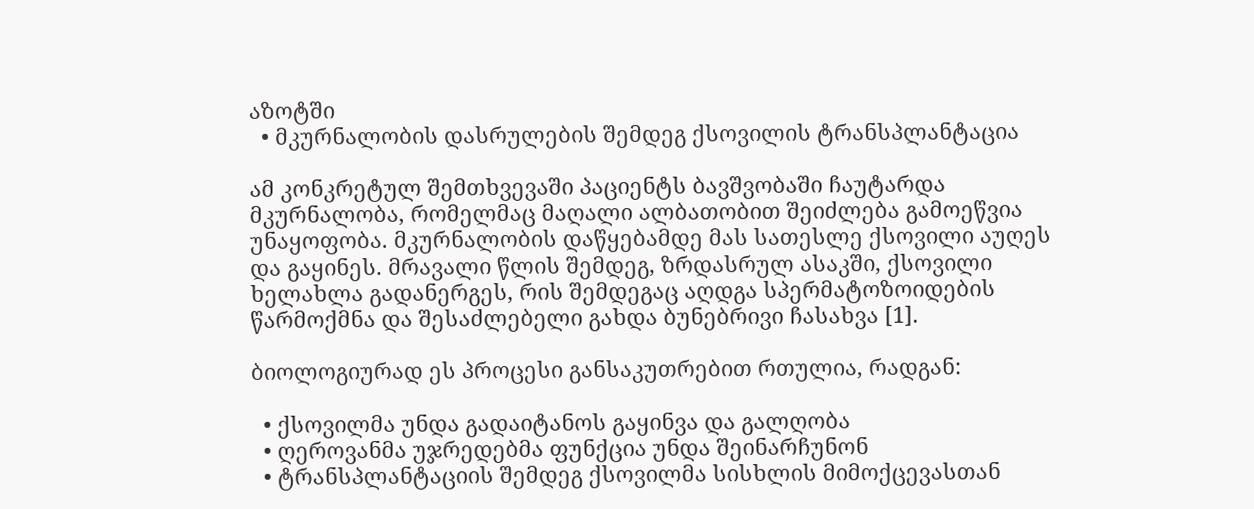აზოტში
  • მკურნალობის დასრულების შემდეგ ქსოვილის ტრანსპლანტაცია

ამ კონკრეტულ შემთხვევაში პაციენტს ბავშვობაში ჩაუტარდა მკურნალობა, რომელმაც მაღალი ალბათობით შეიძლება გამოეწვია უნაყოფობა. მკურნალობის დაწყებამდე მას სათესლე ქსოვილი აუღეს და გაყინეს. მრავალი წლის შემდეგ, ზრდასრულ ასაკში, ქსოვილი ხელახლა გადანერგეს, რის შემდეგაც აღდგა სპერმატოზოიდების წარმოქმნა და შესაძლებელი გახდა ბუნებრივი ჩასახვა [1].

ბიოლოგიურად ეს პროცესი განსაკუთრებით რთულია, რადგან:

  • ქსოვილმა უნდა გადაიტანოს გაყინვა და გალღობა
  • ღეროვანმა უჯრედებმა ფუნქცია უნდა შეინარჩუნონ
  • ტრანსპლანტაციის შემდეგ ქსოვილმა სისხლის მიმოქცევასთან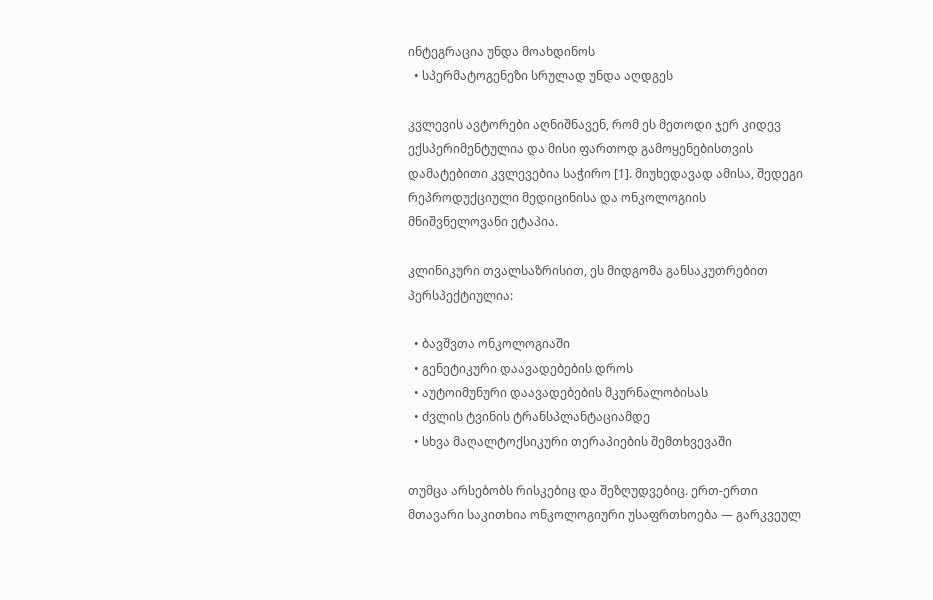ინტეგრაცია უნდა მოახდინოს
  • სპერმატოგენეზი სრულად უნდა აღდგეს

კვლევის ავტორები აღნიშნავენ, რომ ეს მეთოდი ჯერ კიდევ ექსპერიმენტულია და მისი ფართოდ გამოყენებისთვის დამატებითი კვლევებია საჭირო [1]. მიუხედავად ამისა, შედეგი რეპროდუქციული მედიცინისა და ონკოლოგიის მნიშვნელოვანი ეტაპია.

კლინიკური თვალსაზრისით, ეს მიდგომა განსაკუთრებით პერსპექტიულია:

  • ბავშვთა ონკოლოგიაში
  • გენეტიკური დაავადებების დროს
  • აუტოიმუნური დაავადებების მკურნალობისას
  • ძვლის ტვინის ტრანსპლანტაციამდე
  • სხვა მაღალტოქსიკური თერაპიების შემთხვევაში

თუმცა არსებობს რისკებიც და შეზღუდვებიც. ერთ-ერთი მთავარი საკითხია ონკოლოგიური უსაფრთხოება — გარკვეულ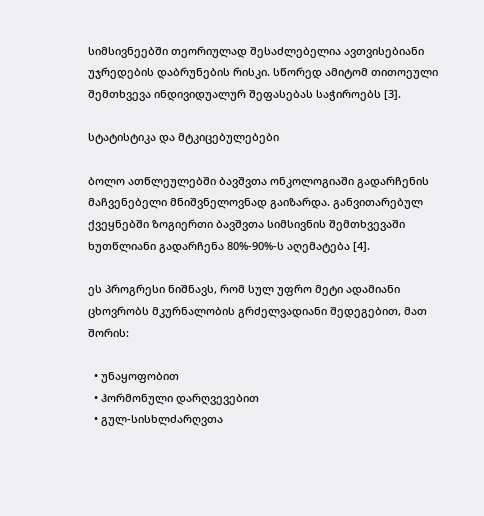სიმსივნეებში თეორიულად შესაძლებელია ავთვისებიანი უჯრედების დაბრუნების რისკი. სწორედ ამიტომ თითოეული შემთხვევა ინდივიდუალურ შეფასებას საჭიროებს [3].

სტატისტიკა და მტკიცებულებები

ბოლო ათწლეულებში ბავშვთა ონკოლოგიაში გადარჩენის მაჩვენებელი მნიშვნელოვნად გაიზარდა. განვითარებულ ქვეყნებში ზოგიერთი ბავშვთა სიმსივნის შემთხვევაში ხუთწლიანი გადარჩენა 80%-90%-ს აღემატება [4].

ეს პროგრესი ნიშნავს, რომ სულ უფრო მეტი ადამიანი ცხოვრობს მკურნალობის გრძელვადიანი შედეგებით, მათ შორის:

  • უნაყოფობით
  • ჰორმონული დარღვევებით
  • გულ-სისხლძარღვთა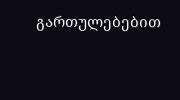გართულებებით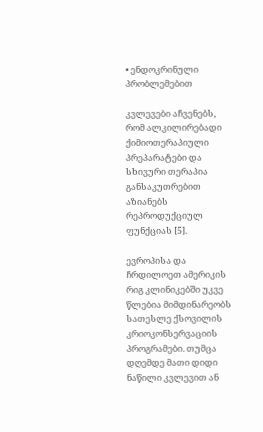• ენდოკრინული პრობლემებით

კვლევები აჩვენებს, რომ ალკილირებადი ქიმიოთერაპიული პრეპარატები და სხივური თერაპია განსაკუთრებით აზიანებს რეპროდუქციულ ფუნქციას [5].

ევროპისა და ჩრდილოეთ ამერიკის რიგ კლინიკებში უკვე წლებია მიმდინარეობს სათესლე ქსოვილის კრიოკონსერვაციის პროგრამები. თუმცა დღემდე მათი დიდი ნაწილი კვლევით ან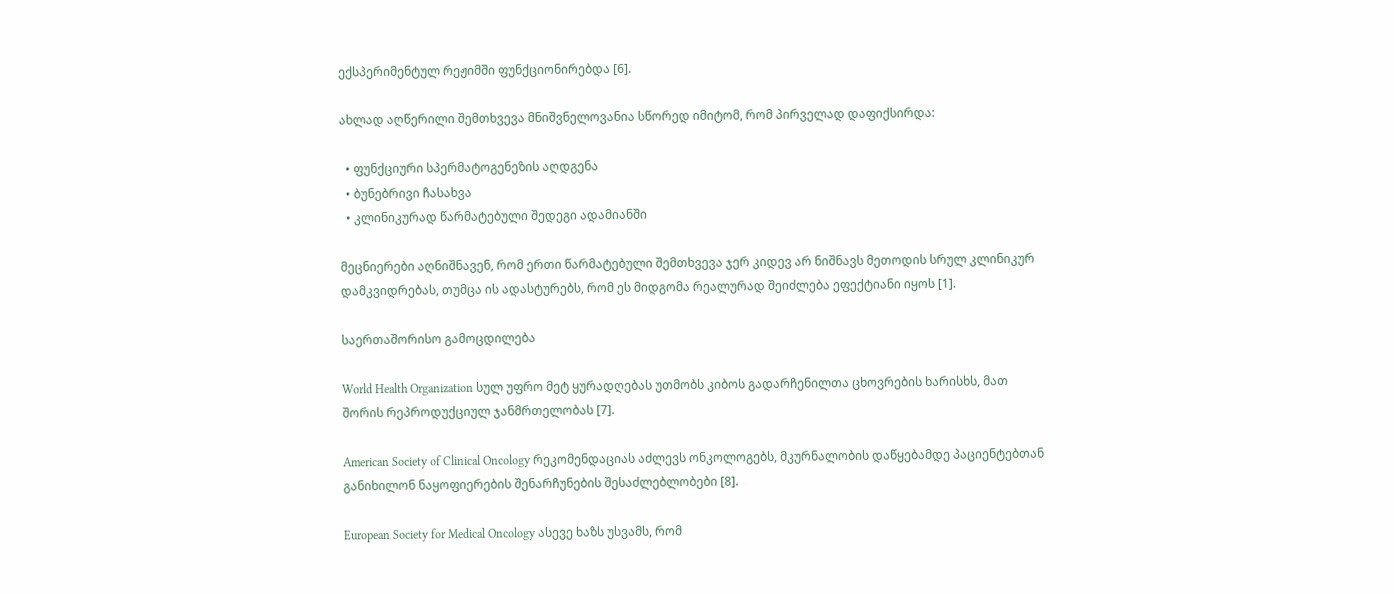ექსპერიმენტულ რეჟიმში ფუნქციონირებდა [6].

ახლად აღწერილი შემთხვევა მნიშვნელოვანია სწორედ იმიტომ, რომ პირველად დაფიქსირდა:

  • ფუნქციური სპერმატოგენეზის აღდგენა
  • ბუნებრივი ჩასახვა
  • კლინიკურად წარმატებული შედეგი ადამიანში

მეცნიერები აღნიშნავენ, რომ ერთი წარმატებული შემთხვევა ჯერ კიდევ არ ნიშნავს მეთოდის სრულ კლინიკურ დამკვიდრებას, თუმცა ის ადასტურებს, რომ ეს მიდგომა რეალურად შეიძლება ეფექტიანი იყოს [1].

საერთაშორისო გამოცდილება

World Health Organization სულ უფრო მეტ ყურადღებას უთმობს კიბოს გადარჩენილთა ცხოვრების ხარისხს, მათ შორის რეპროდუქციულ ჯანმრთელობას [7].

American Society of Clinical Oncology რეკომენდაციას აძლევს ონკოლოგებს, მკურნალობის დაწყებამდე პაციენტებთან განიხილონ ნაყოფიერების შენარჩუნების შესაძლებლობები [8].

European Society for Medical Oncology ასევე ხაზს უსვამს, რომ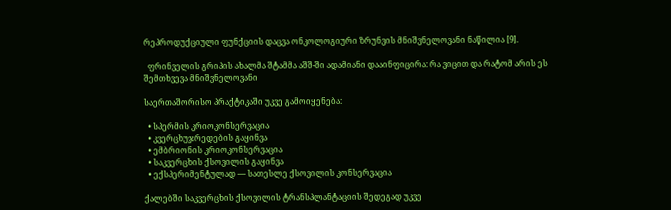რეპროდუქციული ფუნქციის დაცვა ონკოლოგიური ზრუნვის მნიშვნელოვანი ნაწილია [9].

  ფრინველის გრიპის ახალმა შტამმა აშშ-ში ადამიანი დააინფიცირა: რა ვიცით და რატომ არის ეს შემთხვევა მნიშვნელოვანი

საერთაშორისო პრაქტიკაში უკვე გამოიყენება:

  • სპერმის კრიოკონსერვაცია
  • კვერცხუჯრედების გაყინვა
  • ემბრიონის კრიოკონსერვაცია
  • საკვერცხის ქსოვილის გაყინვა
  • ექსპერიმენტულად — სათესლე ქსოვილის კონსერვაცია

ქალებში საკვერცხის ქსოვილის ტრანსპლანტაციის შედეგად უკვე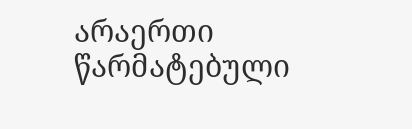არაერთი წარმატებული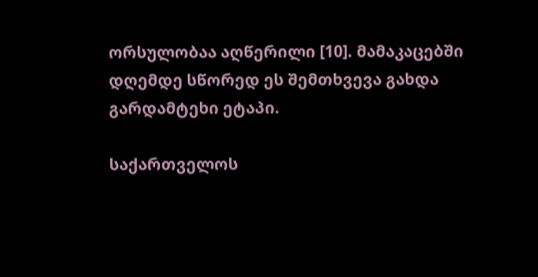ორსულობაა აღწერილი [10]. მამაკაცებში დღემდე სწორედ ეს შემთხვევა გახდა გარდამტეხი ეტაპი.

საქართველოს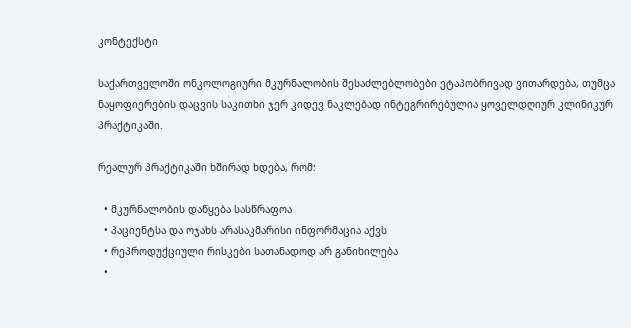კონტექსტი

საქართველოში ონკოლოგიური მკურნალობის შესაძლებლობები ეტაპობრივად ვითარდება, თუმცა ნაყოფიერების დაცვის საკითხი ჯერ კიდევ ნაკლებად ინტეგრირებულია ყოველდღიურ კლინიკურ პრაქტიკაში.

რეალურ პრაქტიკაში ხშირად ხდება, რომ:

  • მკურნალობის დაწყება სასწრაფოა
  • პაციენტსა და ოჯახს არასაკმარისი ინფორმაცია აქვს
  • რეპროდუქციული რისკები სათანადოდ არ განიხილება
  •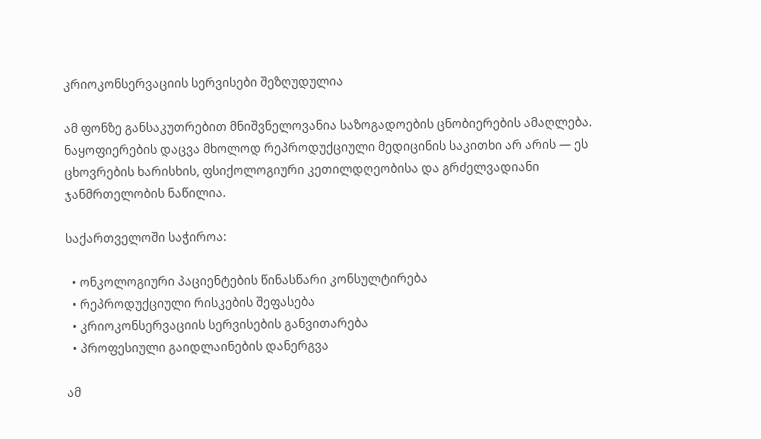კრიოკონსერვაციის სერვისები შეზღუდულია

ამ ფონზე განსაკუთრებით მნიშვნელოვანია საზოგადოების ცნობიერების ამაღლება. ნაყოფიერების დაცვა მხოლოდ რეპროდუქციული მედიცინის საკითხი არ არის — ეს ცხოვრების ხარისხის, ფსიქოლოგიური კეთილდღეობისა და გრძელვადიანი ჯანმრთელობის ნაწილია.

საქართველოში საჭიროა:

  • ონკოლოგიური პაციენტების წინასწარი კონსულტირება
  • რეპროდუქციული რისკების შეფასება
  • კრიოკონსერვაციის სერვისების განვითარება
  • პროფესიული გაიდლაინების დანერგვა

ამ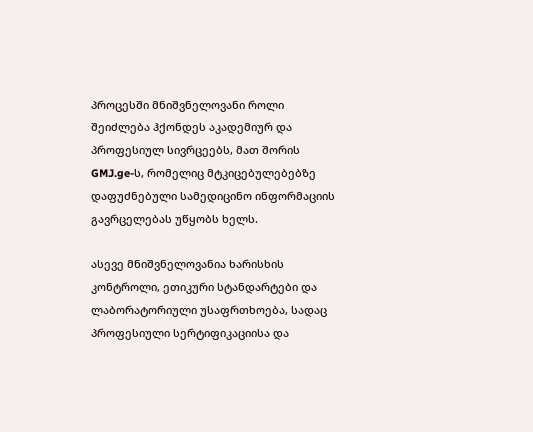პროცესში მნიშვნელოვანი როლი შეიძლება ჰქონდეს აკადემიურ და პროფესიულ სივრცეებს, მათ შორის GMJ.ge-ს, რომელიც მტკიცებულებებზე დაფუძნებული სამედიცინო ინფორმაციის გავრცელებას უწყობს ხელს.

ასევე მნიშვნელოვანია ხარისხის კონტროლი, ეთიკური სტანდარტები და ლაბორატორიული უსაფრთხოება, სადაც პროფესიული სერტიფიკაციისა და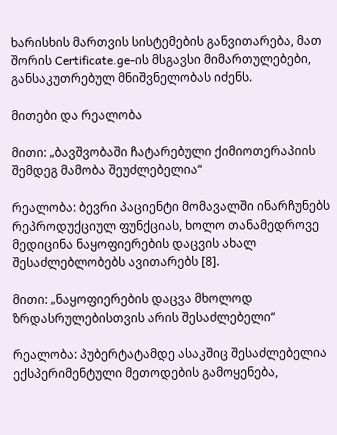ხარისხის მართვის სისტემების განვითარება, მათ შორის Certificate.ge-ის მსგავსი მიმართულებები, განსაკუთრებულ მნიშვნელობას იძენს.

მითები და რეალობა

მითი: „ბავშვობაში ჩატარებული ქიმიოთერაპიის შემდეგ მამობა შეუძლებელია“

რეალობა: ბევრი პაციენტი მომავალში ინარჩუნებს რეპროდუქციულ ფუნქციას, ხოლო თანამედროვე მედიცინა ნაყოფიერების დაცვის ახალ შესაძლებლობებს ავითარებს [8].

მითი: „ნაყოფიერების დაცვა მხოლოდ ზრდასრულებისთვის არის შესაძლებელი“

რეალობა: პუბერტატამდე ასაკშიც შესაძლებელია ექსპერიმენტული მეთოდების გამოყენება,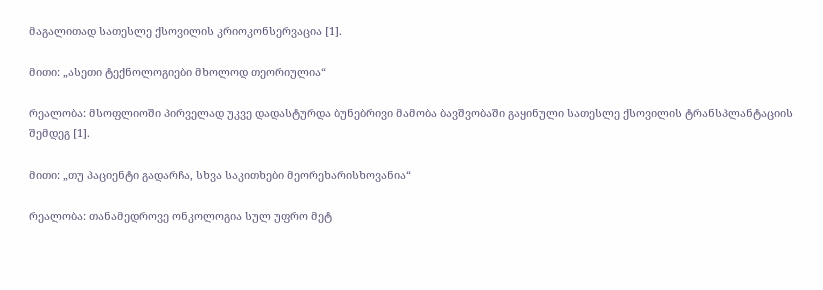მაგალითად სათესლე ქსოვილის კრიოკონსერვაცია [1].

მითი: „ასეთი ტექნოლოგიები მხოლოდ თეორიულია“

რეალობა: მსოფლიოში პირველად უკვე დადასტურდა ბუნებრივი მამობა ბავშვობაში გაყინული სათესლე ქსოვილის ტრანსპლანტაციის შემდეგ [1].

მითი: „თუ პაციენტი გადარჩა, სხვა საკითხები მეორეხარისხოვანია“

რეალობა: თანამედროვე ონკოლოგია სულ უფრო მეტ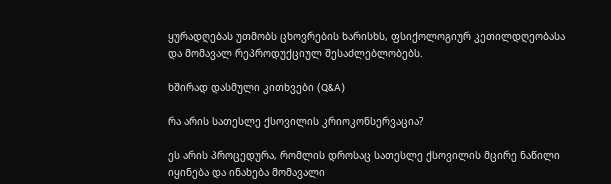ყურადღებას უთმობს ცხოვრების ხარისხს, ფსიქოლოგიურ კეთილდღეობასა და მომავალ რეპროდუქციულ შესაძლებლობებს.

ხშირად დასმული კითხვები (Q&A)

რა არის სათესლე ქსოვილის კრიოკონსერვაცია?

ეს არის პროცედურა, რომლის დროსაც სათესლე ქსოვილის მცირე ნაწილი იყინება და ინახება მომავალი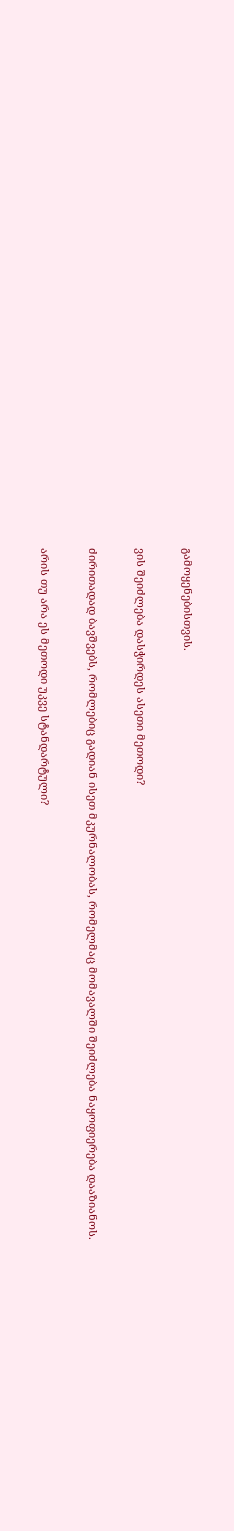გამოყენებისთვის.

ვის შეიძლება დასჭირდეს ასეთი მეთოდი?

ძირითადად ბავშვებს, რომლებიც გადიან ისეთ მკურნალობას, რომელმაც მომავალში შეიძლება ნაყოფიერება დააზიანოს.

არის თუ არა ეს მეთოდი უკვე სტანდარტული?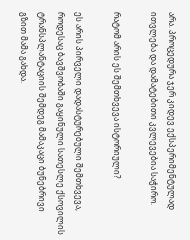არა. პროცედურა ჯერ კიდევ ექსპერიმენტულად ითვლება და დამატებითი კვლევებია საჭირო.

რატომ არის ეს შემთხვევა ისტორიული?

ეს არის პირველი დადასტურებული შემთხვევა, როდესაც ბავშვობაში გაყინული სათესლე ქსოვილის ტრანსპლანტაციის შემდეგ მამაკაცი ბუნებრივი გზით მამა გახდა.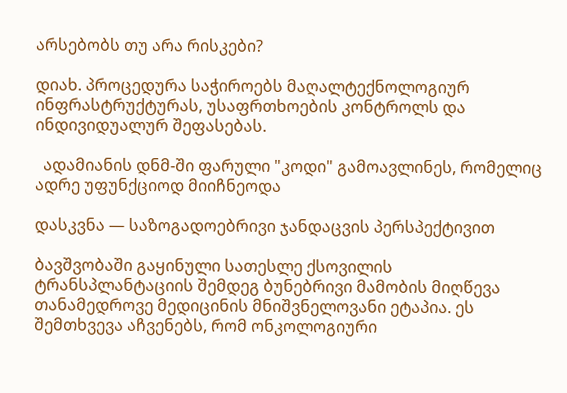არსებობს თუ არა რისკები?

დიახ. პროცედურა საჭიროებს მაღალტექნოლოგიურ ინფრასტრუქტურას, უსაფრთხოების კონტროლს და ინდივიდუალურ შეფასებას.

  ადამიანის დნმ-ში ფარული "კოდი" გამოავლინეს, რომელიც ადრე უფუნქციოდ მიიჩნეოდა

დასკვნა — საზოგადოებრივი ჯანდაცვის პერსპექტივით

ბავშვობაში გაყინული სათესლე ქსოვილის ტრანსპლანტაციის შემდეგ ბუნებრივი მამობის მიღწევა თანამედროვე მედიცინის მნიშვნელოვანი ეტაპია. ეს შემთხვევა აჩვენებს, რომ ონკოლოგიური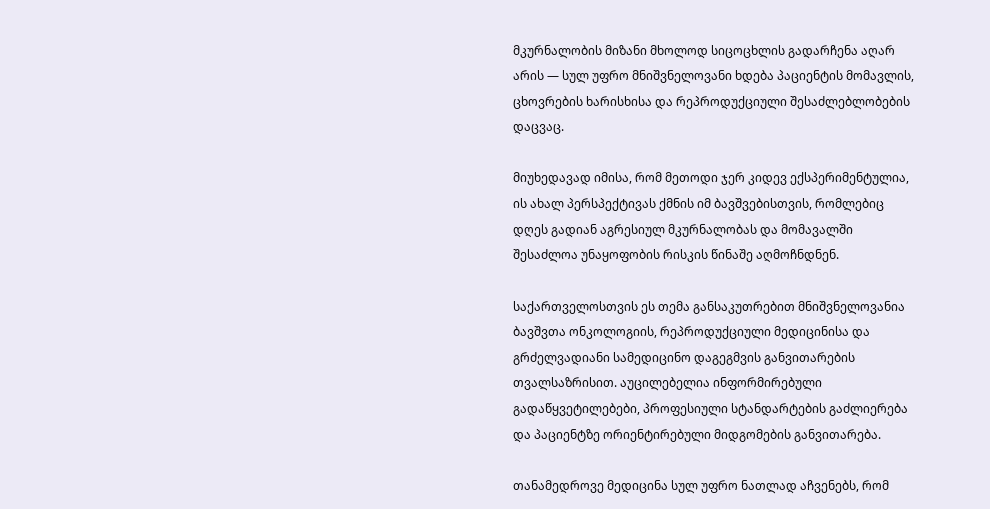მკურნალობის მიზანი მხოლოდ სიცოცხლის გადარჩენა აღარ არის — სულ უფრო მნიშვნელოვანი ხდება პაციენტის მომავლის, ცხოვრების ხარისხისა და რეპროდუქციული შესაძლებლობების დაცვაც.

მიუხედავად იმისა, რომ მეთოდი ჯერ კიდევ ექსპერიმენტულია, ის ახალ პერსპექტივას ქმნის იმ ბავშვებისთვის, რომლებიც დღეს გადიან აგრესიულ მკურნალობას და მომავალში შესაძლოა უნაყოფობის რისკის წინაშე აღმოჩნდნენ.

საქართველოსთვის ეს თემა განსაკუთრებით მნიშვნელოვანია ბავშვთა ონკოლოგიის, რეპროდუქციული მედიცინისა და გრძელვადიანი სამედიცინო დაგეგმვის განვითარების თვალსაზრისით. აუცილებელია ინფორმირებული გადაწყვეტილებები, პროფესიული სტანდარტების გაძლიერება და პაციენტზე ორიენტირებული მიდგომების განვითარება.

თანამედროვე მედიცინა სულ უფრო ნათლად აჩვენებს, რომ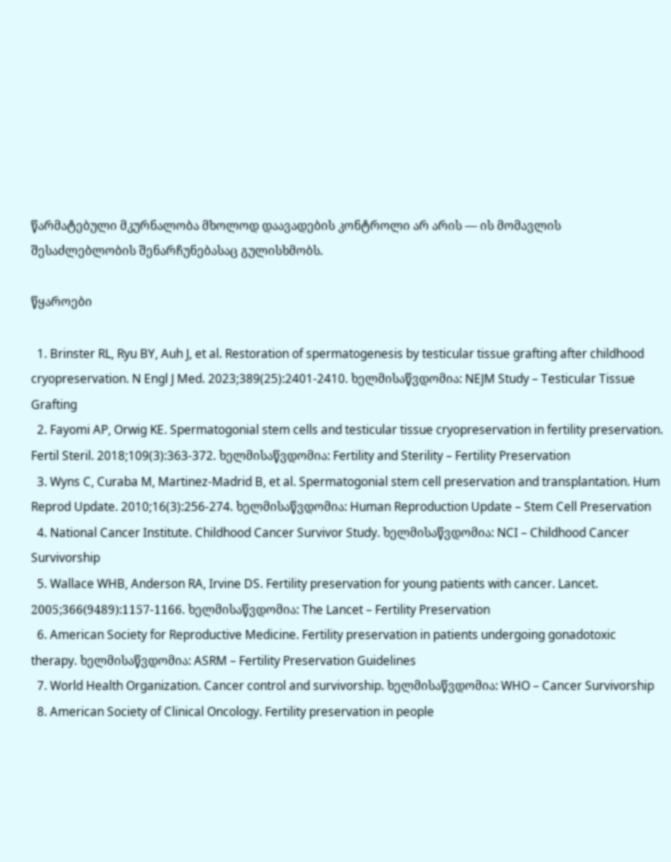წარმატებული მკურნალობა მხოლოდ დაავადების კონტროლი არ არის — ის მომავლის შესაძლებლობის შენარჩუნებასაც გულისხმობს.

წყაროები

  1. Brinster RL, Ryu BY, Auh J, et al. Restoration of spermatogenesis by testicular tissue grafting after childhood cryopreservation. N Engl J Med. 2023;389(25):2401-2410. ხელმისაწვდომია: NEJM Study – Testicular Tissue Grafting
  2. Fayomi AP, Orwig KE. Spermatogonial stem cells and testicular tissue cryopreservation in fertility preservation. Fertil Steril. 2018;109(3):363-372. ხელმისაწვდომია: Fertility and Sterility – Fertility Preservation
  3. Wyns C, Curaba M, Martinez-Madrid B, et al. Spermatogonial stem cell preservation and transplantation. Hum Reprod Update. 2010;16(3):256-274. ხელმისაწვდომია: Human Reproduction Update – Stem Cell Preservation
  4. National Cancer Institute. Childhood Cancer Survivor Study. ხელმისაწვდომია: NCI – Childhood Cancer Survivorship
  5. Wallace WHB, Anderson RA, Irvine DS. Fertility preservation for young patients with cancer. Lancet. 2005;366(9489):1157-1166. ხელმისაწვდომია: The Lancet – Fertility Preservation
  6. American Society for Reproductive Medicine. Fertility preservation in patients undergoing gonadotoxic therapy. ხელმისაწვდომია: ASRM – Fertility Preservation Guidelines
  7. World Health Organization. Cancer control and survivorship. ხელმისაწვდომია: WHO – Cancer Survivorship
  8. American Society of Clinical Oncology. Fertility preservation in people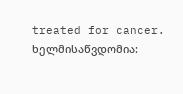treated for cancer. ხელმისაწვდომია: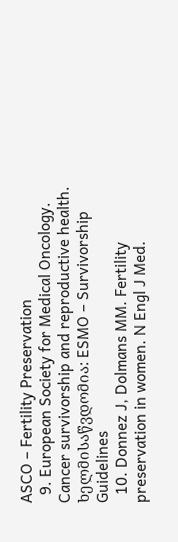ASCO – Fertility Preservation
  9. European Society for Medical Oncology. Cancer survivorship and reproductive health. ხელმისაწვდომია: ESMO – Survivorship Guidelines
  10. Donnez J, Dolmans MM. Fertility preservation in women. N Engl J Med.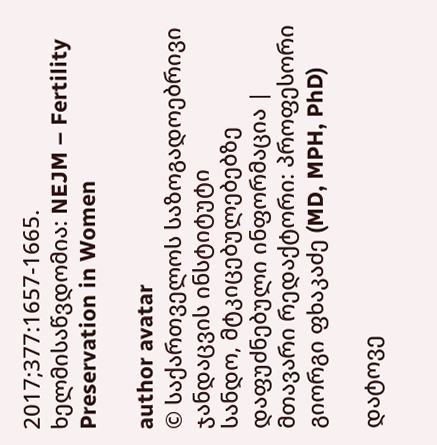2017;377:1657-1665. ხელმისაწვდომია: NEJM – Fertility Preservation in Women

author avatar
© საქართველოს საზოგადოებრივი ჯანდაცვის ინსტიტუტი
სანდო, მტკიცებულებებზე დაფუძნებული ინფორმაცია | მთავარი რედაქტორი: პროფესორი გიორგი ფხაკაძე (MD, MPH, PhD)

დატოვე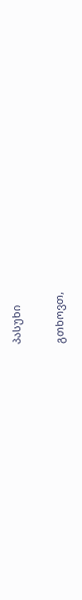პასუხი

გთხოვთ,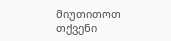მიუთითოთ თქვენი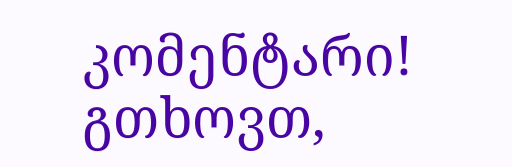კომენტარი!
გთხოვთ,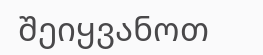შეიყვანოთ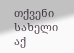თქვენი სახელი აქ